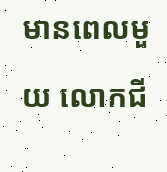មានពេលមួយ លោកជី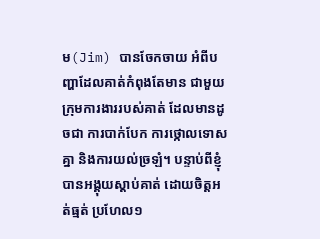ម(Jim) បានចែកចាយ អំពីបញ្ហាដែលគាត់កំពុងតែមាន ជាមួយក្រុមការងាររបស់គាត់ ដែលមានដូចជា ការបាក់បែក ការថ្កោលទោសគ្នា និងការយល់ច្រឡំ។ បន្ទាប់ពីខ្ញុំបានអង្គុយស្តាប់គាត់ ដោយចិត្តអត់ធ្មត់ ប្រហែល១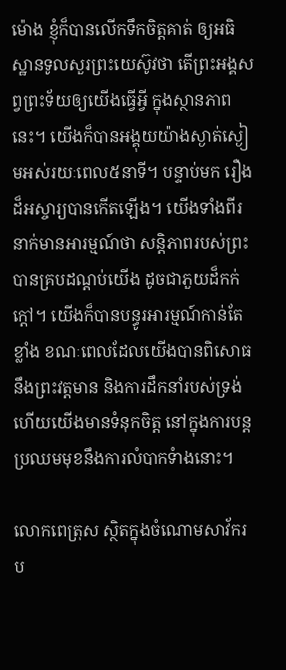ម៉ោង ខ្ញុំក៏បានលើកទឹកចិត្តគាត់ ឲ្យអធិស្ឋានទូលសួរព្រះយេស៊ូវថា តើព្រះអង្គសព្វព្រះទ័យឲ្យយើងធ្វើអ្វី ក្នុងស្ថានភាពនេះ។ យើងក៏បានអង្គុយយ៉ាងស្ងាត់ស្ងៀមអស់រយៈពេល៥នាទី។ បន្ទាប់មក រឿងដ៏អស្ចារ្យបានកើតឡើង។ យើងទាំងពីរនាក់មានអារម្មណ៍ថា សន្តិភាពរបស់ព្រះបានគ្របដណ្តប់យើង ដូចជាភួយដ៏កក់ក្តៅ។ យើងក៏បានបន្ធូរអារម្មណ៍កាន់តែខ្លាំង ខណៈពេលដែលយើងបានពិសោធនឹងព្រះវត្តមាន និងការដឹកនាំរបស់ទ្រង់ ហើយយើងមានទំនុកចិត្ត នៅក្នុងការបន្តប្រឈមមុខនឹងការលំបាកទំាងនោះ។

លោកពេត្រុស ស្ថិតក្នុងចំណោមសាវ័ករប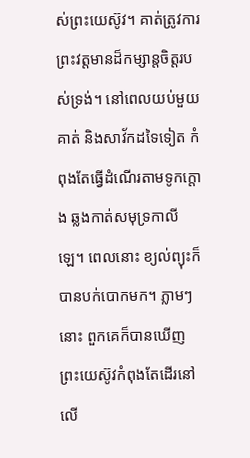ស់ព្រះយេស៊ូវ។ គាត់ត្រូវការព្រះវត្តមានដ៏កម្សាន្តចិត្តរបស់ទ្រង់។ នៅពេលយប់មួយ គាត់ និងសាវ័កដទៃទៀត កំពុងតែធ្វើដំណើរតាមទូកក្តោង ឆ្លងកាត់សមុទ្រកាលីឡេ។ ពេលនោះ ខ្យល់ព្យុះក៏បានបក់បោកមក។ ភ្លាមៗនោះ ពួកគេក៏បានឃើញព្រះយេស៊ូវកំពុងតែដើរនៅលើ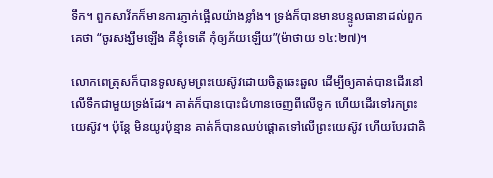ទឹក។ ពួកសាវ័កក៏មានការភ្ញាក់ផ្អើលយ៉ាងខ្លាំង។ ទ្រង់ក៏បានមានបន្ទូលធានាដល់ពួកគេថា “ចូរសង្ឃឹមឡើង គឺខ្ញុំទេតើ កុំឲ្យភ័យឡើយ”(ម៉ាថាយ ១៤:២៧)។

លោកពេត្រុសក៏បានទូលសូមព្រះយេស៊ូវដោយចិត្តឆេះឆួល ដើម្បីឲ្យគាត់បានដើរនៅលើទឹកជាមួយទ្រង់ដែរ។ គាត់ក៏បានបោះជំហានចេញពីលើទូក ហើយដើរទៅរកព្រះយេស៊ូវ។ ប៉ុន្តែ មិនយូរប៉ុន្មាន គាត់ក៏បានឈប់ផ្តោតទៅលើព្រះយេស៊ូវ ហើយបែរជាគិ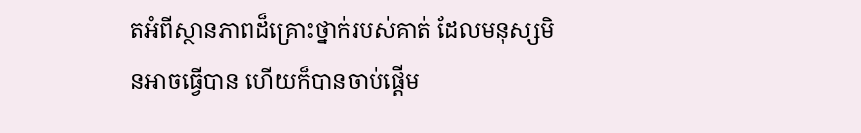តអំពីស្ថានភាពដ៏គ្រោះថ្នាក់របស់គាត់ ដែលមនុស្សមិនអាចធ្វើបាន ហើយក៏បានចាប់ផ្តើម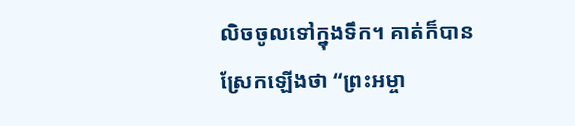លិចចូលទៅក្នុងទឹក។ គាត់ក៏បានស្រែកឡើងថា “ព្រះអម្ចា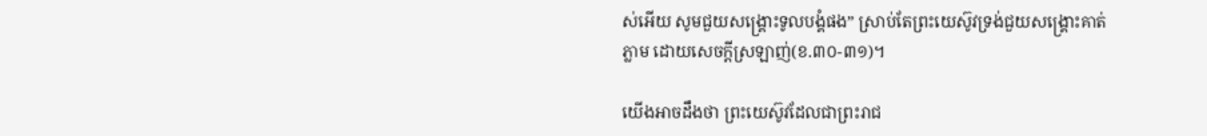ស់អើយ សូមជួយសង្គ្រោះទូលបង្គំផង” ស្រាប់តែព្រះយេស៊ូវទ្រង់ជួយសង្រ្គោះគាត់ភ្លាម ដោយសេចក្តីស្រឡាញ់(ខ.៣០-៣១)។

យើងអាចដឹងថា ព្រះយេស៊ូវដែលជាព្រះរាជ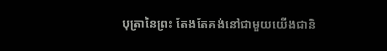បុត្រានៃព្រះ តែងតែគង់នៅជាមួយយើងជានិ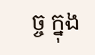ច្ច ក្នុង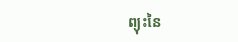ព្យុះនៃ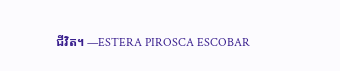ជីវិត។ —ESTERA PIROSCA ESCOBAR